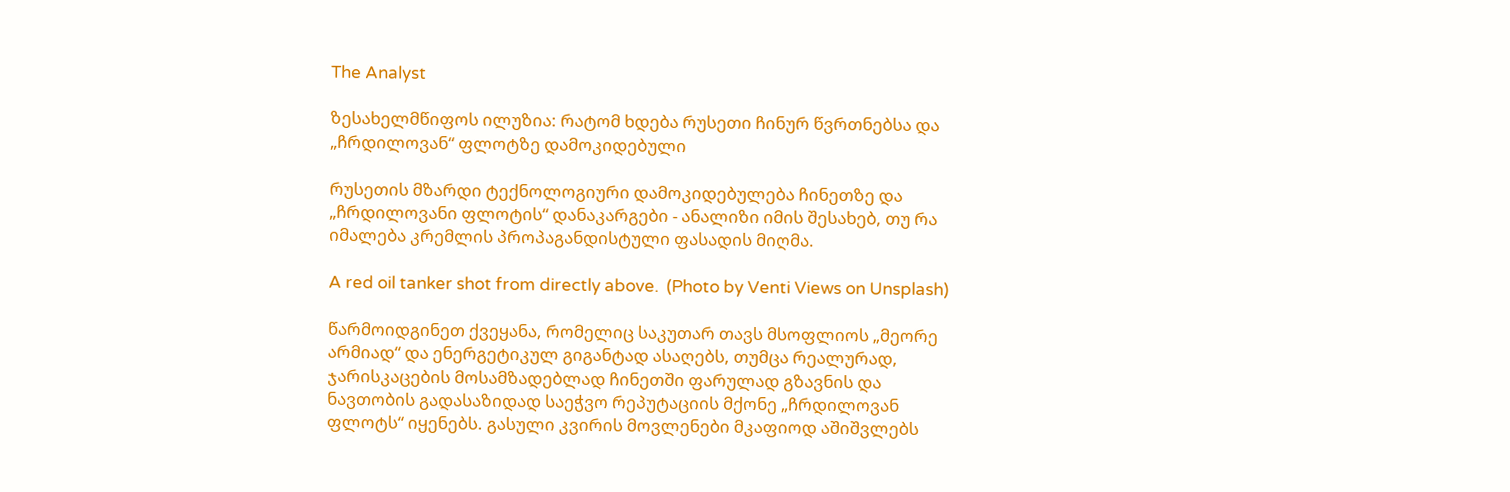The Analyst

ზესახელმწიფოს ილუზია: რატომ ხდება რუსეთი ჩინურ წვრთნებსა და „ჩრდილოვან“ ფლოტზე დამოკიდებული

რუსეთის მზარდი ტექნოლოგიური დამოკიდებულება ჩინეთზე და „ჩრდილოვანი ფლოტის“ დანაკარგები - ანალიზი იმის შესახებ, თუ რა იმალება კრემლის პროპაგანდისტული ფასადის მიღმა.

A red oil tanker shot from directly above.  (Photo by Venti Views on Unsplash)

წარმოიდგინეთ ქვეყანა, რომელიც საკუთარ თავს მსოფლიოს „მეორე არმიად“ და ენერგეტიკულ გიგანტად ასაღებს, თუმცა რეალურად, ჯარისკაცების მოსამზადებლად ჩინეთში ფარულად გზავნის და ნავთობის გადასაზიდად საეჭვო რეპუტაციის მქონე „ჩრდილოვან ფლოტს“ იყენებს. გასული კვირის მოვლენები მკაფიოდ აშიშვლებს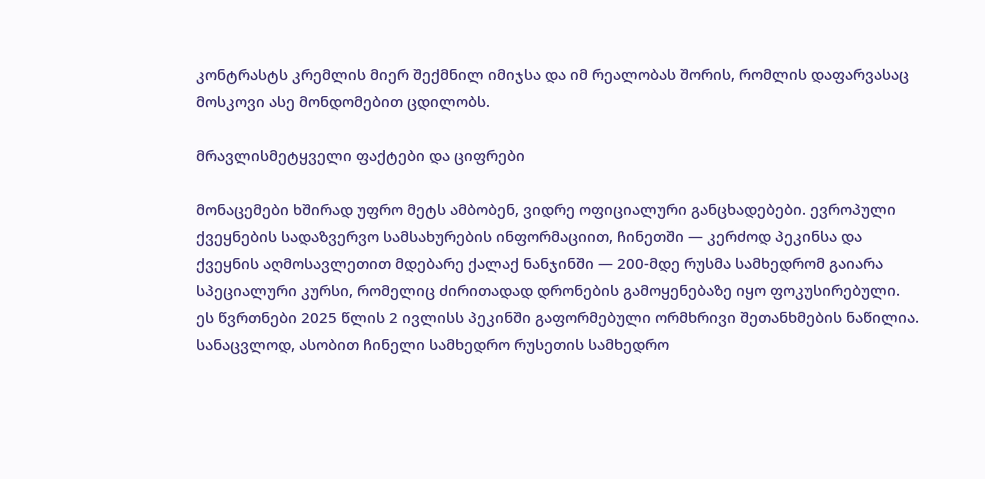კონტრასტს კრემლის მიერ შექმნილ იმიჯსა და იმ რეალობას შორის, რომლის დაფარვასაც მოსკოვი ასე მონდომებით ცდილობს.

მრავლისმეტყველი ფაქტები და ციფრები

მონაცემები ხშირად უფრო მეტს ამბობენ, ვიდრე ოფიციალური განცხადებები. ევროპული ქვეყნების სადაზვერვო სამსახურების ინფორმაციით, ჩინეთში — კერძოდ პეკინსა და ქვეყნის აღმოსავლეთით მდებარე ქალაქ ნანჯინში — 200-მდე რუსმა სამხედრომ გაიარა სპეციალური კურსი, რომელიც ძირითადად დრონების გამოყენებაზე იყო ფოკუსირებული. ეს წვრთნები 2025 წლის 2 ივლისს პეკინში გაფორმებული ორმხრივი შეთანხმების ნაწილია. სანაცვლოდ, ასობით ჩინელი სამხედრო რუსეთის სამხედრო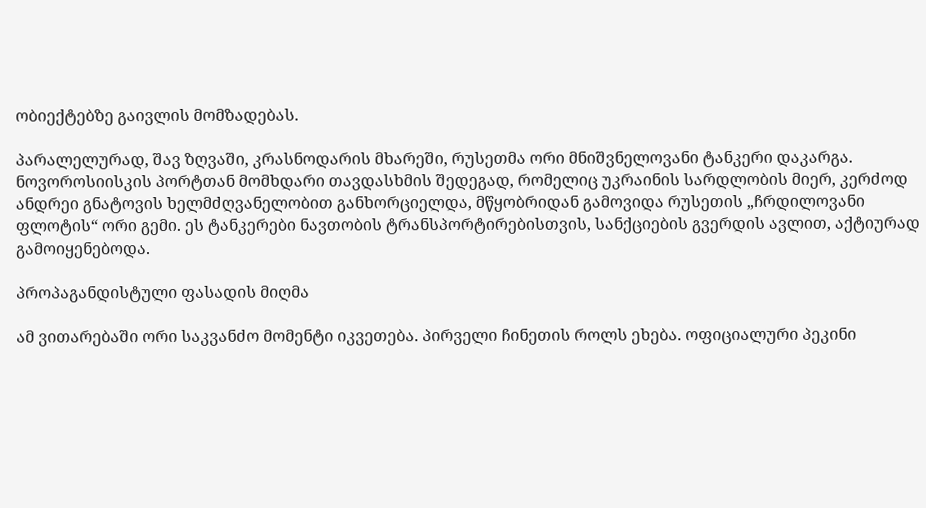ობიექტებზე გაივლის მომზადებას.

პარალელურად, შავ ზღვაში, კრასნოდარის მხარეში, რუსეთმა ორი მნიშვნელოვანი ტანკერი დაკარგა. ნოვოროსიისკის პორტთან მომხდარი თავდასხმის შედეგად, რომელიც უკრაინის სარდლობის მიერ, კერძოდ ანდრეი გნატოვის ხელმძღვანელობით განხორციელდა, მწყობრიდან გამოვიდა რუსეთის „ჩრდილოვანი ფლოტის“ ორი გემი. ეს ტანკერები ნავთობის ტრანსპორტირებისთვის, სანქციების გვერდის ავლით, აქტიურად გამოიყენებოდა.

პროპაგანდისტული ფასადის მიღმა

ამ ვითარებაში ორი საკვანძო მომენტი იკვეთება. პირველი ჩინეთის როლს ეხება. ოფიციალური პეკინი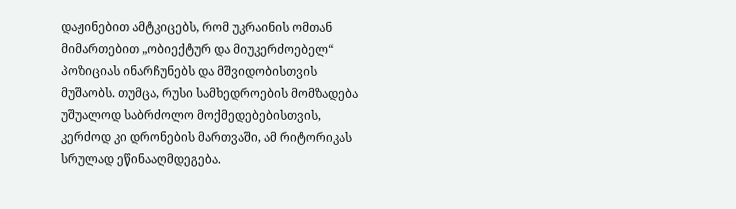დაჟინებით ამტკიცებს, რომ უკრაინის ომთან მიმართებით „ობიექტურ და მიუკერძოებელ“ პოზიციას ინარჩუნებს და მშვიდობისთვის მუშაობს. თუმცა, რუსი სამხედროების მომზადება უშუალოდ საბრძოლო მოქმედებებისთვის, კერძოდ კი დრონების მართვაში, ამ რიტორიკას სრულად ეწინააღმდეგება.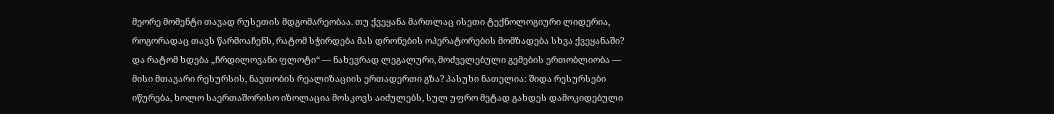მეორე მომენტი თავად რუსეთის მდგომარეობაა. თუ ქვეყანა მართლაც ისეთი ტექნოლოგიური ლიდერია, როგორადაც თავს წარმოაჩენს, რატომ სჭირდება მას დრონების ოპერატორების მომზადება სხვა ქვეყანაში? და რატომ ხდება „ჩრდილოვანი ფლოტი“ — ნახევრად ლეგალური, მოძველებული გემების ერთობლიობა — მისი მთავარი რესურსის, ნავთობის რეალიზაციის ერთადერთი გზა? პასუხი ნათელია: შიდა რესურსები იწურება, ხოლო საერთაშორისო იზოლაცია მოსკოვს აიძულებს, სულ უფრო მეტად გახდეს დამოკიდებული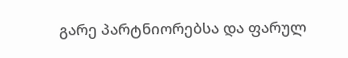გარე პარტნიორებსა და ფარულ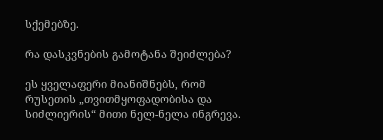სქემებზე.

რა დასკვნების გამოტანა შეიძლება?

ეს ყველაფერი მიანიშნებს, რომ რუსეთის „თვითმყოფადობისა და სიძლიერის“ მითი ნელ-ნელა ინგრევა.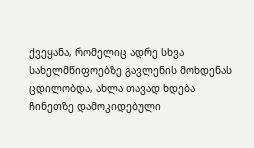ქვეყანა, რომელიც ადრე სხვა სახელმწიფოებზე გავლენის მოხდენას ცდილობდა, ახლა თავად ხდება ჩინეთზე დამოკიდებული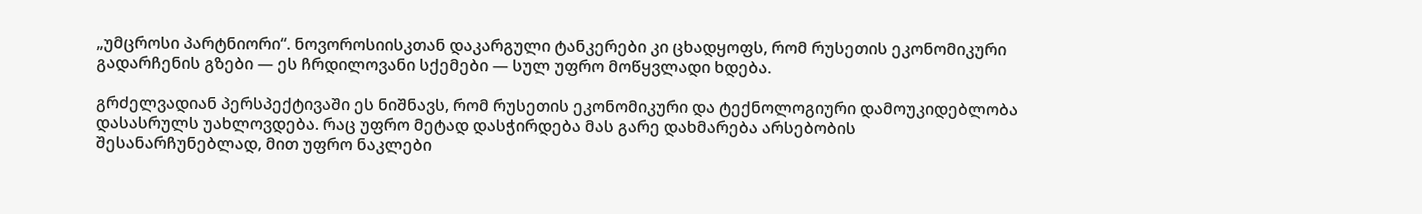„უმცროსი პარტნიორი“. ნოვოროსიისკთან დაკარგული ტანკერები კი ცხადყოფს, რომ რუსეთის ეკონომიკური გადარჩენის გზები — ეს ჩრდილოვანი სქემები — სულ უფრო მოწყვლადი ხდება.

გრძელვადიან პერსპექტივაში ეს ნიშნავს, რომ რუსეთის ეკონომიკური და ტექნოლოგიური დამოუკიდებლობა დასასრულს უახლოვდება. რაც უფრო მეტად დასჭირდება მას გარე დახმარება არსებობის შესანარჩუნებლად, მით უფრო ნაკლები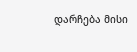დარჩება მისი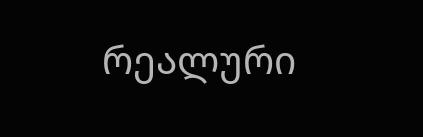რეალური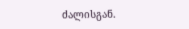ძალისგან.